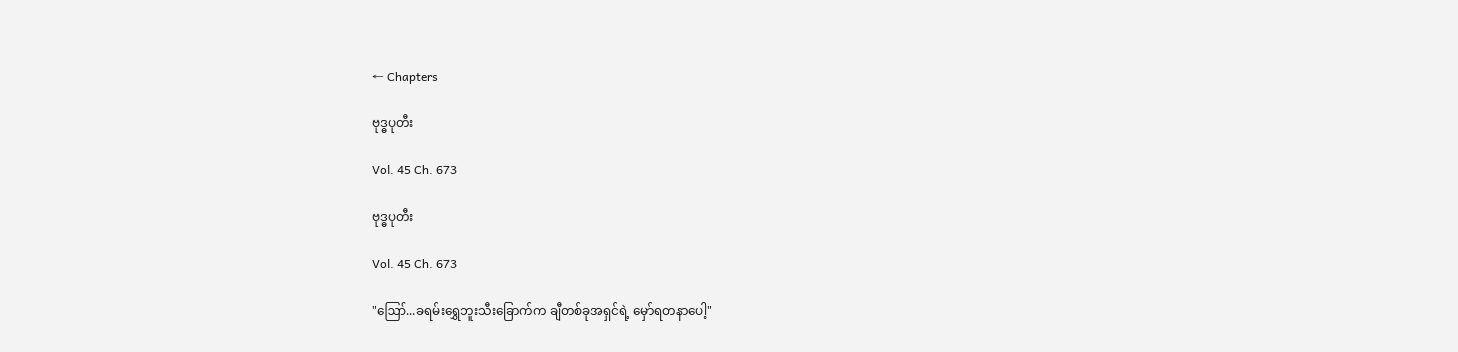← Chapters

ဗုဒ္ဓပုတီး

Vol. 45 Ch. 673

ဗုဒ္ဓပုတီး

Vol. 45 Ch. 673

"ဪ...ခရမ်းရွှေဘူးသီးခြောက်က ချီတစ်ခုအရှင်ရဲ့ မှော်ရတနာပေါ့"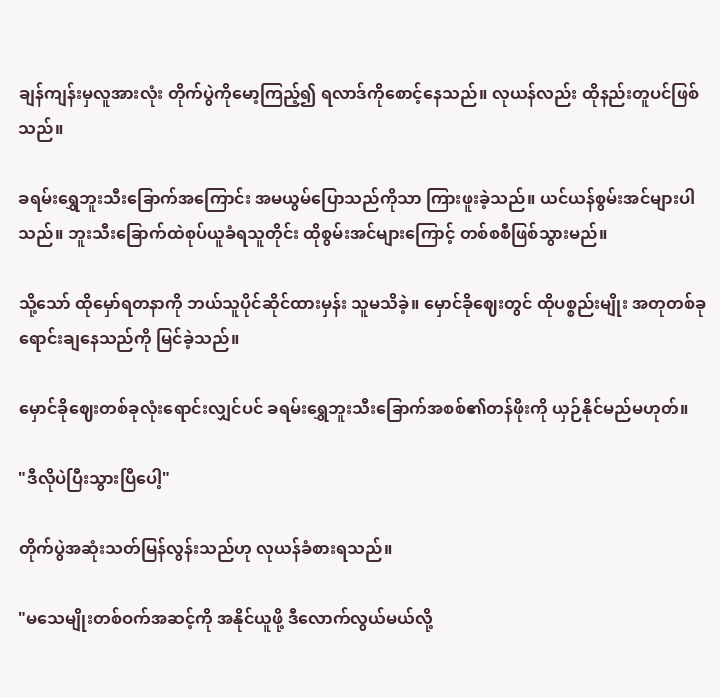ချန်ကျန်းမှလူအားလုံး တိုက်ပွဲကိုမော့ကြည့်၍ ရလာဒ်ကိုစောင့်နေသည်။ လုယန်လည်း ထိုနည်းတူပင်ဖြစ်သည်။

ခရမ်းရွှေဘူးသီးခြောက်အကြောင်း အမယွမ်ပြောသည်ကိုသာ ကြားဖူးခဲ့သည်။ ယင်ယန်စွမ်းအင်များပါသည်။ ဘူးသီးခြောက်ထဲစုပ်ယူခံရသူတိုင်း ထိုစွမ်းအင်များကြောင့် တစ်စစီဖြစ်သွားမည်။

သို့သော် ထိုမှော်ရတနာကို ဘယ်သူပိုင်ဆိုင်ထားမှန်း သူမသိခဲ့။ မှောင်ခိုဈေးတွင် ထိုပစ္စည်းမျိုး အတုတစ်ခုရောင်းချနေသည်ကို မြင်ခဲ့သည်။

မှောင်ခိုဈေးတစ်ခုလုံးရောင်းလျှင်ပင် ခရမ်းရွှေဘူးသီးခြောက်အစစ်၏တန်ဖိုးကို ယှဉ်နိုင်မည်မဟုတ်။

"ဒီလိုပဲပြီးသွားပြီပေါ့"

တိုက်ပွဲအဆုံးသတ်မြန်လွန်းသည်ဟု လုယန်ခံစားရသည်။

"မသေမျိုးတစ်ဝက်အဆင့်ကို အနိုင်ယူဖို့ ဒီလောက်လွယ်မယ်လို့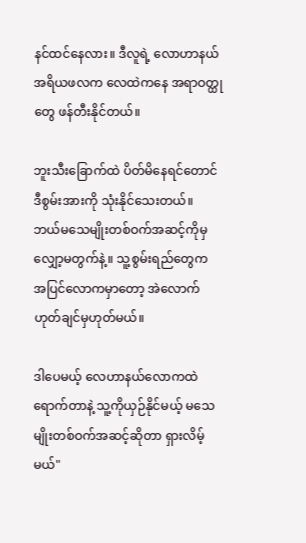နင်ထင်နေလား။ ဒီလူရဲ့ လောဟာနယ်အရိယဖလက လေထဲကနေ အရာဝတ္ထုတွေ ဖန်တီးနိုင်တယ်။

ဘူးသီးခြောက်ထဲ ပိတ်မိနေရင်တောင် ဒီစွမ်းအားကို သုံးနိုင်သေးတယ်။ ဘယ်မသေမျိုးတစ်ဝက်အဆင့်ကိုမှ လျှော့မတွက်နဲ့။ သူ့စွမ်းရည်တွေက အပြင်လောကမှာတော့ အဲလောက်ဟုတ်ချင်မှဟုတ်မယ်။

ဒါပေမယ့် လေဟာနယ်လောကထဲ ရောက်တာနဲ့ သူ့ကိုယှဉ်နိုင်မယ့် မသေမျိုးတစ်ဝက်အဆင့်ဆိုတာ ရှားလိမ့်မယ်"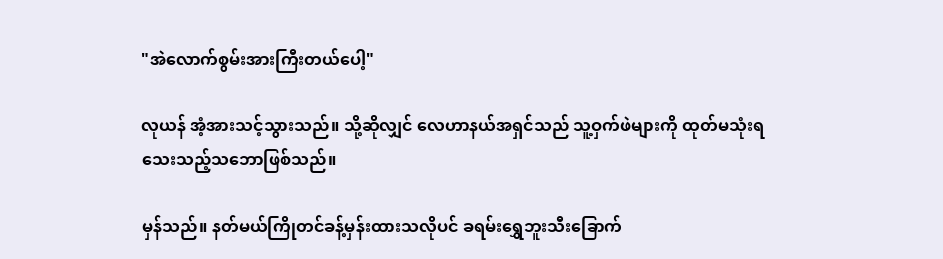"အဲလောက်စွမ်းအားကြီးတယ်ပေါ့"

လုယန် အံ့အားသင့်သွားသည်။ သို့ဆိုလျှင် လေဟာနယ်အရှင်သည် သူ့ဝှက်ဖဲများကို ထုတ်မသုံးရသေးသည့်သဘောဖြစ်သည်။

မှန်သည်။ နတ်မယ်ကြိုတင်ခန့်မှန်းထားသလိုပင် ခရမ်းရွှေဘူးသီးခြောက်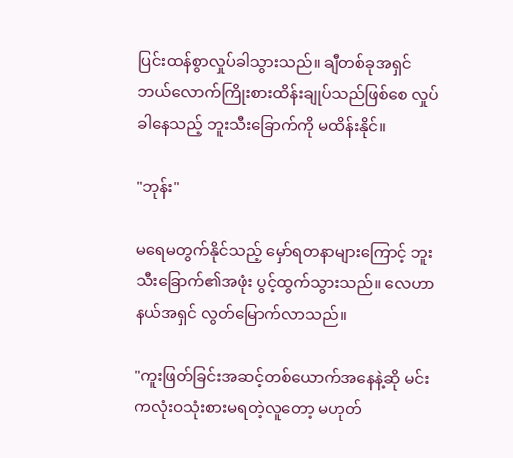ပြင်းထန်စွာလှုပ်ခါသွားသည်။ ချီတစ်ခုအရှင် ဘယ်လောက်ကြိုးစားထိန်းချုပ်သည်ဖြစ်စေ လှုပ်ခါနေသည့် ဘူးသီးခြောက်ကို မထိန်းနိုင်။

"ဘုန်း"

မရေမတွက်နိုင်သည့် မှော်ရတနာများကြောင့် ဘူးသီးခြောက်၏အဖုံး ပွင့်ထွက်သွားသည်။ လေဟာနယ်အရှင် လွတ်မြောက်လာသည်။

"ကူးဖြတ်ခြင်းအဆင့်တစ်ယောက်အနေနဲ့ဆို မင်းကလုံးဝသုံးစားမရတဲ့လူတော့ မဟုတ်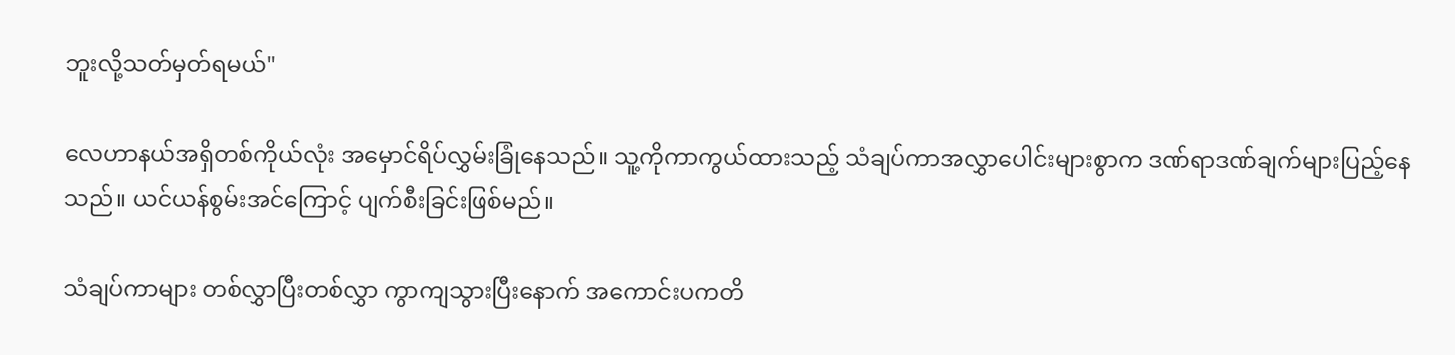ဘူးလို့သတ်မှတ်ရမယ်"

လေဟာနယ်အရှိတစ်ကိုယ်လုံး အမှောင်ရိပ်လွှမ်းခြုံနေသည်။ သူ့ကိုကာကွယ်ထားသည့် သံချပ်ကာအလွှာပေါင်းများစွာက ဒဏ်ရာဒဏ်ချက်များပြည့်နေသည်။ ယင်ယန်စွမ်းအင်ကြောင့် ပျက်စီးခြင်းဖြစ်မည်။

သံချပ်ကာများ တစ်လွှာပြီးတစ်လွှာ ကွာကျသွားပြီးနောက် အကောင်းပကတိ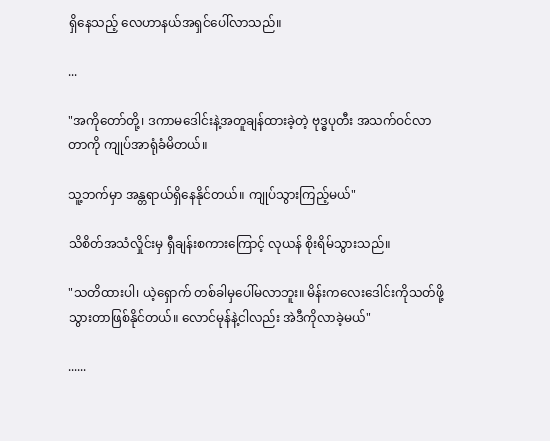ရှိနေသည့် လေဟာနယ်အရှင်ပေါ်လာသည်။

...

"အကိုတော်တို့၊ ဒကာမဒေါင်းနဲ့အတူချန်ထားခဲ့တဲ့ ဗုဒ္ဓပုတီး အသက်ဝင်လာတာကို ကျုပ်အာရုံခံမိတယ်။

သူ့ဘက်မှာ အန္တရာယ်ရှိနေနိုင်တယ်။ ကျုပ်သွားကြည့်မယ်"

သိစိတ်အသံလှိုင်းမှ ရှီချန်းစကားကြောင့် လုယန် စိုးရိမ်သွားသည်။

"သတိထားပါ၊ ယဲ့ရှောက် တစ်ခါမှပေါ်မလာဘူး။ မိန်းကလေးဒေါင်းကိုသတ်ဖို့သွားတာဖြစ်နိုင်တယ်။ လောင်မုန်နဲ့ငါလည်း အဲဒီကိုလာခဲ့မယ်"

......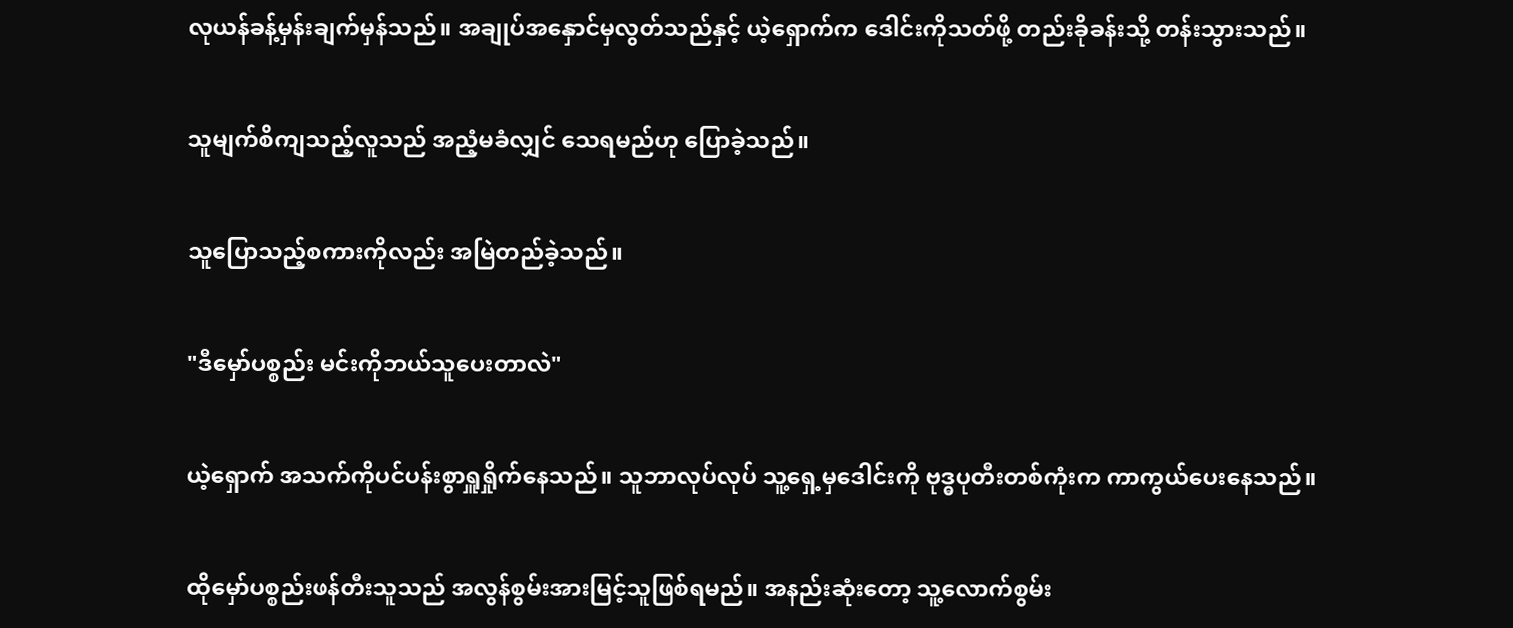လုယန်ခန့်မှန်းချက်မှန်သည်။ အချုပ်အနှောင်မှလွတ်သည်နှင့် ယဲ့ရှောက်က ဒေါင်းကိုသတ်ဖို့ တည်းခိုခန်းသို့ တန်းသွားသည်။

သူမျက်စိကျသည့်လူသည် အညံ့မခံလျှင် သေရမည်ဟု ပြောခဲ့သည်။

သူပြောသည့်စကားကိုလည်း အမြဲတည်ခဲ့သည်။

"ဒီမှော်ပစ္စည်း မင်းကိုဘယ်သူပေးတာလဲ"

ယဲ့ရှောက် အသက်ကိုပင်ပန်းစွာရှူရှိုက်နေသည်။ သူဘာလုပ်လုပ် သူ့ရှေ့မှဒေါင်းကို ဗုဒ္ဓပုတီးတစ်ကုံးက ကာကွယ်ပေးနေသည်။

ထိုမှော်ပစ္စည်းဖန်တီးသူသည် အလွန်စွမ်းအားမြင့်သူဖြစ်ရမည်။ အနည်းဆုံးတော့ သူ့လောက်စွမ်း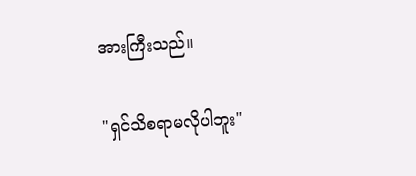အားကြီးသည်။

"ရှင်သိစရာမလိုပါဘူး"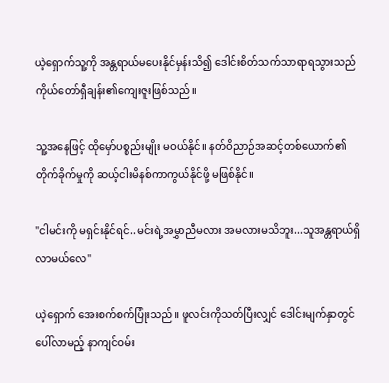ယဲ့ရှောက်သူ့ကို အန္တရာယ်မပေးနိုင်မှန်းသိ၍ ဒေါင်းစိတ်သက်သာရာရသွားသည် ကိုယ်တော်ရှီချန်း၏ကျေးဇူးဖြစ်သည်။

သူ့အနေဖြင့် ထိုမှော်ပစ္စည်းမျိုး မဝယ်နိုင်။ နတ်ဝိညာဉ်အဆင့်တစ်ယောက်၏တိုက်ခိုက်မှုကို ဆယ့်ငါးမိနစ်ကာကွယ်နိုင်ဖို့ မဖြစ်နိုင်။

"ငါမင်းကို မရှင်းနိုင်ရင်..မင်းရဲ့အမွှာညီမလား အမလားမသိဘူး...သူအန္တရာယ်ရှိလာမယ်လေ"

ယဲ့‌ရှောက် အေးစက်စက်ပြုံးသည်။ ဖူလင်းကိုသတ်ပြီးလျှင် ဒေါင်းမျက်နှာတွင်ပေါ်လာမည့် နာကျင်ဝမ်း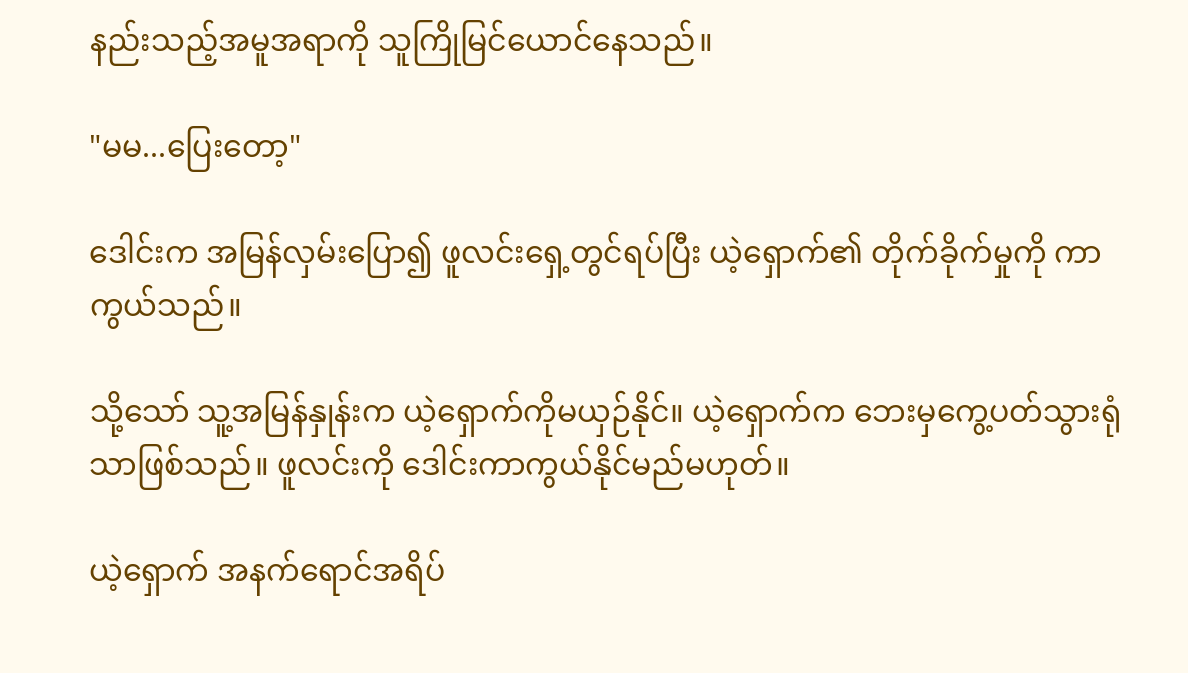နည်းသည့်အမူအရာကို သူကြိုမြင်ယောင်နေသည်။

"မမ...ပြေးတော့"

ဒေါင်းက အမြန်လှမ်းပြော၍ ဖူလင်းရှေ့တွင်ရပ်ပြီး ယဲ့ရှောက်၏ တိုက်ခိုက်မှုကို ကာကွယ်သည်။

သို့သော် သူ့အမြန်နှုန်းက ယဲ့ရှောက်ကိုမယှဉ်နိုင်။ ယဲ့ရှောက်က ဘေးမှကွေ့ပတ်သွားရုံသာဖြစ်သည်။ ဖူလင်းကို ဒေါင်းကာကွယ်နိုင်မည်မဟုတ်။

ယဲ့ရှောက် အနက်ရောင်အရိပ်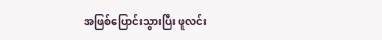အဖြစ်ပြောင်းသွားပြီး ဖူလင်း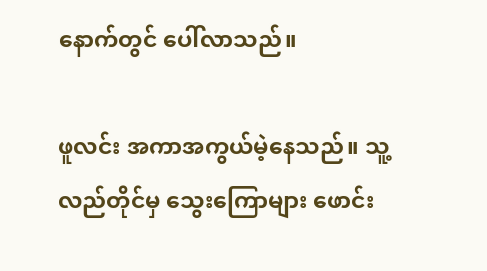နောက်တွင် ပေါ်လာသည်။

ဖူလင်း အကာအကွယ်မဲ့နေသည်။ သူ့လည်တိုင်မှ သွေးကြောများ ဖောင်း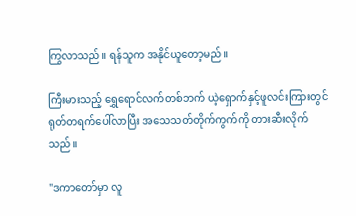ကြွလာသည်။ ရန်သူက အနိုင်ယူတော့မည်။

ကြီးမားသည့် ရွှေရောင်လက်တစ်ဘက် ယဲ့ရှောက်နှင့်ဖူလင်းကြားတွင် ရုတ်တရက်ပေါ်လာပြီး အသေသတ်တိုက်ကွက်ကို တားဆီးလိုက်သည်။

"ဒကာတော်မှာ လူ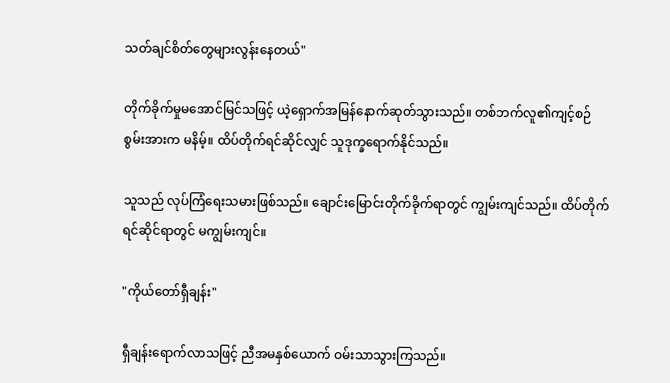သတ်ချင်စိတ်တွေများလွန်းနေတယ်"

တိုက်ခိုက်မှုမအောင်မြင်သဖြင့် ယဲ့ရှောက်အမြန်နောက်ဆုတ်သွားသည်။ တစ်ဘက်လူ၏ကျင့်စဉ်စွမ်းအားက မနိမ့်။ ထိပ်တိုက်ရင်ဆိုင်လျှင် သူဒုက္ခရောက်နိုင်သည်။

သူသည် လုပ်ကြံရေးသမားဖြစ်သည်။ ချောင်းမြောင်းတိုက်ခိုက်ရာတွင် ကျွမ်းကျင်သည်။ ထိပ်တိုက်ရင်ဆိုင်ရာတွင် မကျွမ်းကျင်။

"ကိုယ်တော်ရှီချန်း"

ရှီချန်းရောက်လာသဖြင့် ညီအမနှစ်ယောက် ဝမ်းသာသွားကြသည်။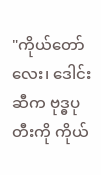"ကိုယ်တော်လေး၊ ဒေါင်းဆီက ဗုဒ္ဓပုတီးကို ကိုယ်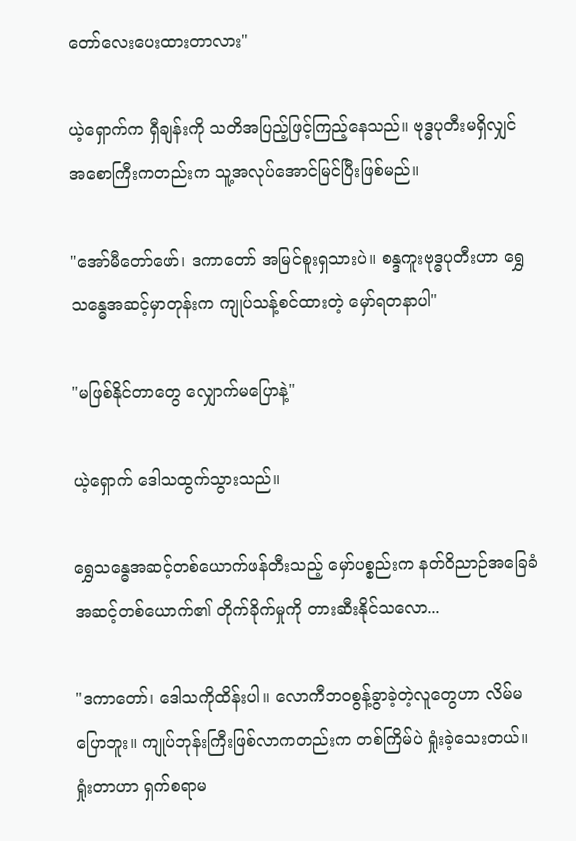တော်လေးပေးထားတာလား"

ယဲ့ရှောက်က ရှီချန်းကို သတိအပြည့်ဖြင့်ကြည့်နေသည်။ ‌ဗုဒ္ဓပုတီးမရှိလျှင် အစောကြီးကတည်းက သူ့အလုပ်အောင်မြင်ပြီးဖြစ်မည်။

"အော်မီတော်ဖော်၊ ဒကာတော် အမြင်စူးရှသားပဲ။ စန္ဒကူးဗုဒ္ဓပုတီးဟာ ရွှေသန္ဓေအဆင့်မှာတုန်းက ကျုပ်သန့်စင်ထားတဲ့ မှော်ရတနာပါ"

"မဖြစ်နိုင်တာတွေ လျှောက်မပြောနဲ့"

ယဲ့ရှောက် ဒေါသထွက်သွားသည်။

ရွှေသန္ဓေအဆင့်တစ်ယောက်ဖန်တီးသည့် မှော်ပစ္စည်းက နတ်ဝိညာဉ်အခြေခံအဆင့်တစ်ယောက်၏ တိုက်ခိုက်မှုကို တားဆီးနိုင်သလော...

"ဒကာတော်၊ ဒေါသကိုထိန်းပါ။ လောကီဘဝစွန့်ခွာခဲ့တဲ့လူတွေဟာ လိမ်မပြောဘူး။ ကျုပ်ဘုန်းကြီးဖြစ်လာကတည်းက တစ်ကြိမ်ပဲ ရှုံးခဲ့သေးတယ်။ ရှုံးတာဟာ ရှက်စရာမ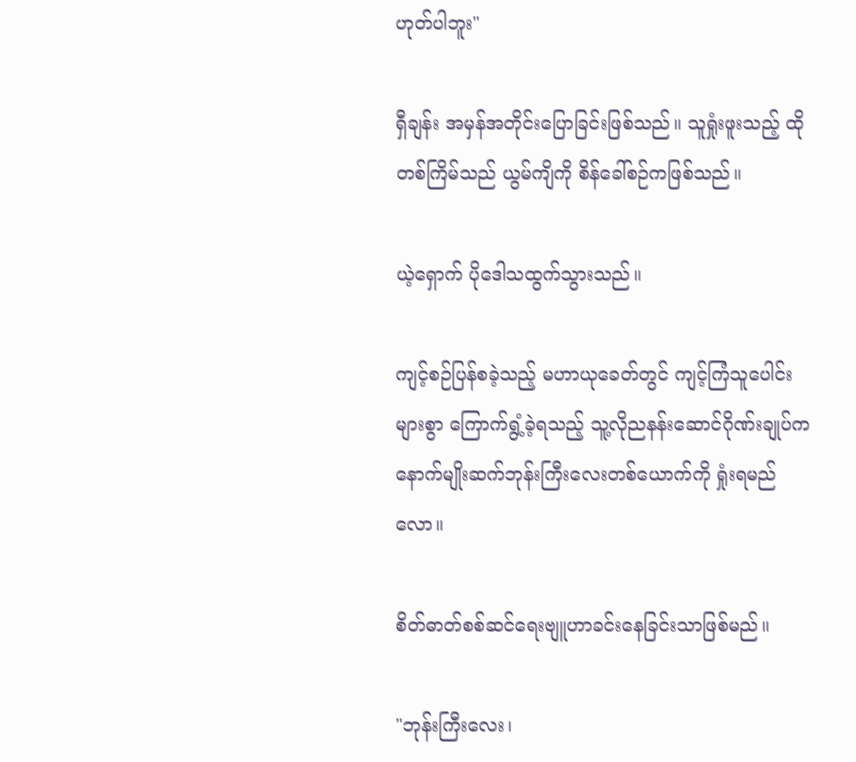ဟုတ်ပါဘူး"

ရှီချန်း အမှန်အတိုင်းပြောခြင်းဖြစ်သည်။ သူရှုံးဖူးသည့် ထိုတစ်ကြိမ်သည် ယွမ်ကျိကို စိန်ခေါ်စဉ်ကဖြစ်သည်။

ယဲ့ရှောက် ပိုဒေါသထွက်သွားသည်။

ကျင့်စဉ်ပြန်စခဲ့သည့် မဟာယုခေတ်တွင် ကျင့်ကြံသူပေါင်းများစွာ ကြောက်ရွံ့ခဲ့ရသည့် သူ့လိုညနန်းဆောင်ဂိုဏ်းချုပ်က နောက်မျိုးဆက်ဘုန်းကြီးလေးတစ်ယောက်ကို ရှုံးရမည်လော။

စိတ်ဓာတ်စစ်ဆင်ရေးဗျူဟာခင်းနေခြင်းသာဖြစ်မည်။

"ဘုန်းကြီးလေး၊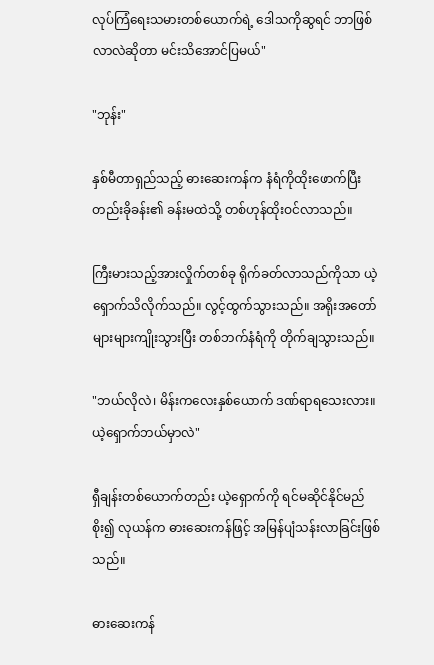လုပ်ကြံရေးသမားတစ်ယောက်ရဲ့ ဒေါသကိုဆွရင် ဘာဖြစ်လာလဲဆိုတာ မင်းသိအောင်ပြမယ်"

"ဘုန်း"

နှစ်မီတာရှည်သည့် ဓားဆေးကန်က နံရံကိုထိုးဖောက်ပြီး တည်းခိုခန်း၏ ခန်းမထဲသို့ တစ်ဟုန်ထိုးဝင်လာသည်။

ကြီးမားသည့်အားလှိုက်တစ်ခု ရိုက်ခတ်လာသည်ကိုသာ ယဲ့ရှောက်သိလိုက်သည်။ လွင့်ထွက်သွားသည်။ အရိုးအတော်များများကျိုးသွားပြီး တစ်ဘက်နံရံကို တိုက်ချသွားသည်။

"ဘယ်လိုလဲ၊ မိန်းကလေးနှစ်ယောက် ဒဏ်ရာရသေးလား။ ယဲ့ရှောက်ဘယ်မှာလဲ"

ရှီချန်းတစ်ယောက်တည်း ယဲ့ရှောက်ကို ရင်မဆိုင်နိုင်မည်စိုး၍ လုယန်က ဓားဆေးကန်ဖြင့် အမြန်ပျံသန်းလာခြင်းဖြစ်သည်။

ဓားဆေးကန်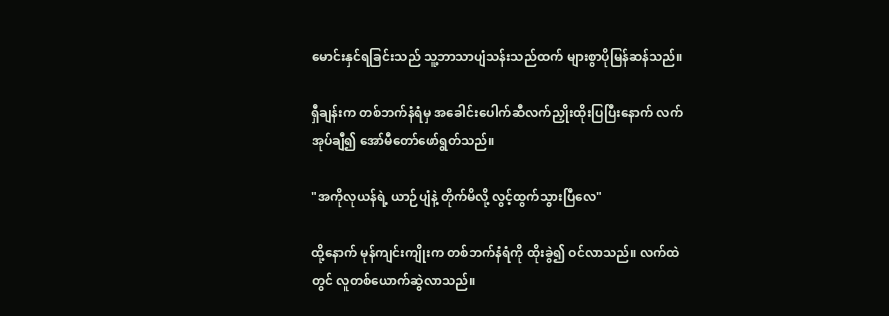မောင်းနှင်ရခြင်းသည် သူ့ဘာသာပျံသန်းသည်ထက် များစွာပိုမြန်ဆန်သည်။

ရှီချန်းက တစ်ဘက်နံရံမှ အခေါင်းပေါက်ဆီလက်ညှိုးထိုးပြပြီးနောက် လက်အုပ်ချီ၍ အော်မီတော်ဖော်ရွတ်သည်။

"အကိုလုယန်ရဲ့ ယာဉ်ပျံနဲ့ တိုက်မိလို့ လွင့်ထွက်သွားပြီလေ"

ထို့နောက် မုန်ကျင်းကျိုးက တစ်ဘက်နံရံကို ထိုးခွဲ၍ ဝင်လာသည်။ လက်ထဲတွင် လူတစ်ယောက်ဆွဲလာသည်။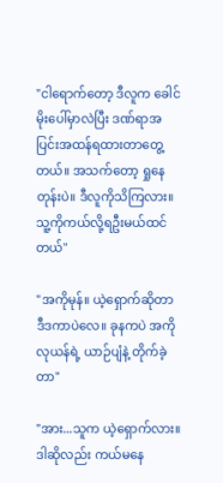"ငါရောက်တော့ ဒီလူက ခေါင်မိုးပေါ်မှာလဲပြီး ဒဏ်ရာအပြင်းအထန်ရထားတာတွေ့တယ်။ အသက်တော့ ရှုနေတုန်းပဲ။ ဒီလူကိုသိကြလား။ သူ့ကိုကယ်လို့ရဦးမယ်ထင်တယ်"

"အကိုမုန်။ ယဲ့ရှောက်ဆိုတာ ဒီဒကာပဲလေ။ ခုနကပဲ အကိုလုယန်ရဲ့ ယာဉ်ပျံနဲ့ တိုက်ခဲ့တာ"

"အား...သူက ယဲ့ရှောက်လား။ ဒါဆိုလည်း ကယ်မနေ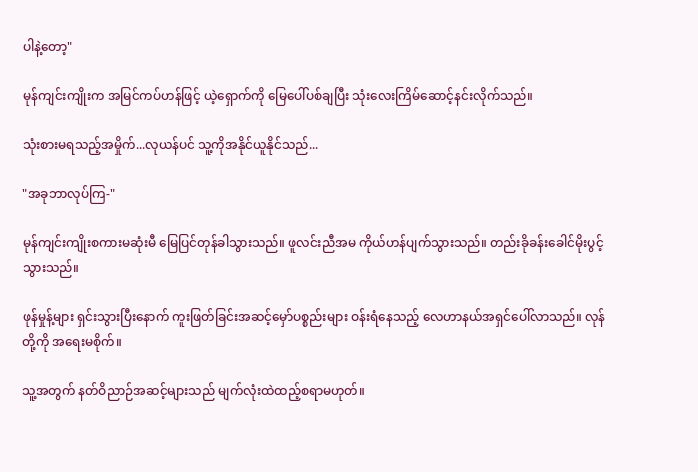ပါနဲ့တော့"

မုန်ကျင်းကျိုးက အမြင်ကပ်ဟန်ဖြင့် ယဲ့ရှောက်ကို မြေပေါ်ပစ်ချပြီး သုံးလေးကြိမ်ဆောင့်နင်းလိုက်သည်။

သုံးစားမရသည့်အမှိုက်...လုယန်ပင် သူ့ကိုအနိုင်ယူနိုင်သည်...

"အခုဘာလုပ်ကြ-"

မုန်ကျင်းကျိုးစကားမဆုံးမီ မြေပြင်တုန်ခါသွားသည်။ ဖူလင်းညီအမ ကိုယ်ဟန်ပျက်သွားသည်။ တည်းခိုခန်းခေါင်မိုးပွင့်သွားသည်။

ဖုန်မှုန့်များ ရှင်းသွားပြီးနောက် ကူးဖြတ်ခြင်းအဆင့်မှော်ပစ္စည်းများ ဝန်းရံနေသည့် လေဟာနယ်အရှင်ပေါ်လာသည်။ လုန်တို့ကို အရေးမစိုက်။

သူ့အတွက် နတ်ဝိညာဉ်အဆင့်များသည် မျက်လုံးထဲထည့်စရာမဟုတ်။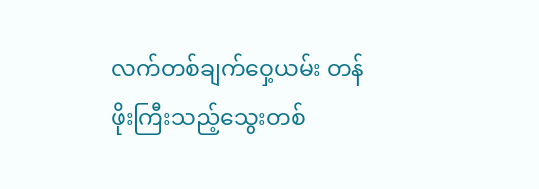လက်တစ်ချက်ဝှေ့ယမ်း တန်ဖိုးကြီးသည့်သွေးတစ်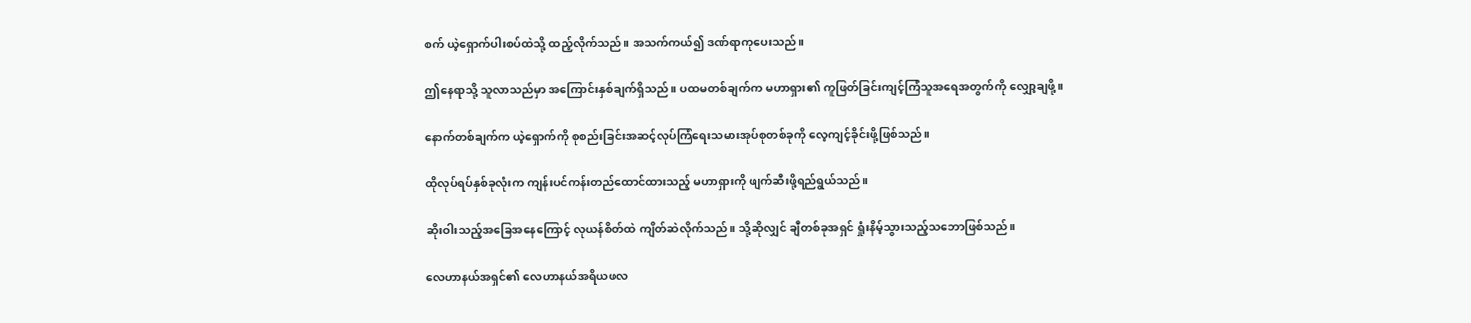စက် ယဲ့ရှောက်ပါးစပ်ထဲသို့ ထည့်လိုက်သည်။ အသက်ကယ်၍ ဒဏ်ရာကုပေးသည်။

ဤနေရာသို့ သူလာသည်မှာ အကြောင်းနှစ်ချက်ရှိသည်။ ပထမတစ်ချက်က မဟာရှား၏ ကူဖြတ်ခြင်းကျင့်ကြံသူအရေအတွက်ကို လျှော့ချဖို့။

နောက်တစ်ချက်က ယဲ့ရှောက်ကို စုစည်းခြင်းအဆင့်လုပ်ကြံရေးသမားအုပ်စုတစ်ခုကို လေ့ကျင့်ခိုင်းဖို့ဖြစ်သည်။

ထိုလုပ်ရပ်နှစ်ခုလုံးက ကျန်းပင်ကန်းတည်ထောင်ထားသည့် မဟာရှားကို ဖျက်ဆီးဖို့ရည်ရွယ်သည်။

ဆိုးဝါးသည့်အခြေအနေကြောင့် လုယန်စိတ်ထဲ ကျိတ်ဆဲလိုက်သည်။ သို့ဆိုလျှင် ချီတစ်ခုအရှင် ရှုံးနိမ့်သွားသည့်သဘောဖြစ်သည်။

လေဟာနယ်အရှင်၏ လေဟာနယ်အရိယဖလ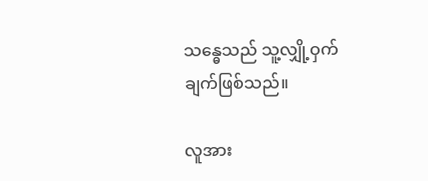သန္ဓေသည် သူ့လျှို့ဝှက်ချက်ဖြစ်သည်။

လူအား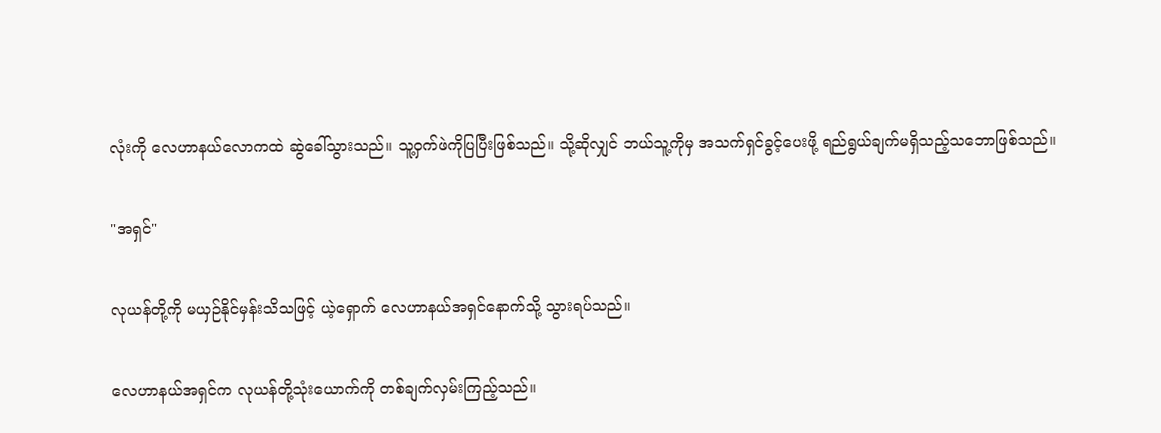လုံးကို လေဟာနယ်လောကထဲ ဆွဲခေါ်သွားသည်။ သူ့ဝှက်ဖဲကိုပြပြီးဖြစ်သည်။ သို့ဆိုလျှင် ဘယ်သူ့ကိုမှ အသက်ရှင်ခွင့်ပေးဖို့ ရည်ရွယ်ချက်မရှိသည့်သဘောဖြစ်သည်။

"အရှင်"

လုယန်တို့ကို မယှဉ်နိုင်မှန်းသိသဖြင့် ယဲ့ရှောက် လေဟာနယ်အရှင်နောက်သို့ သွားရပ်သည်။

လေဟာနယ်အရှင်က လုယန်တို့သုံးယောက်ကို တစ်ချက်လှမ်းကြည့်သည်။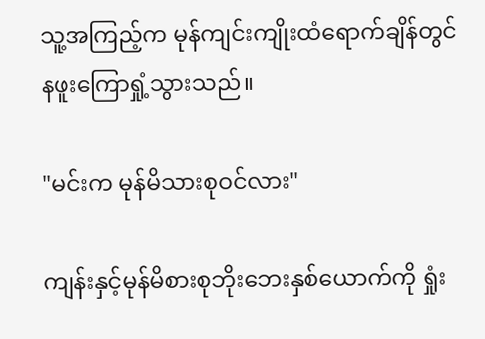သူ့အကြည့်က မုန်ကျင်းကျိုးထံရောက်ချိန်တွင် နဖူးကြောရှုံ့သွားသည်။

"မင်းက မုန်မိသားစုဝင်လား"

ကျန်းနှင့်မုန်မိစားစုဘိုးဘေးနှစ်ယောက်ကို ရှုံး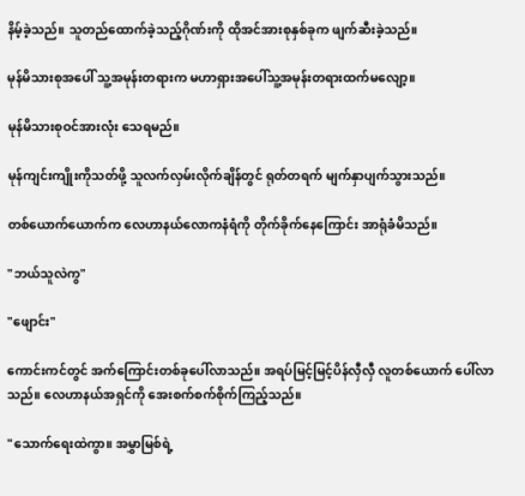နိမ့်ခဲ့သည်။ သူတည်ထောက်ခဲ့သည့်ဂိုဏ်းကို ထိုအင်အားစုနှစ်ခုက ဖျက်ဆီးခဲ့သည်။

မုန်မိသားစုအပေါ် သူ့အမုန်းတရားက မဟာရှားအပေါ်သူ့အမုန်းတရားထက်မလျော့။

မုန်မိသားစုဝင်အားလုံး သေရမည်။

မုန်ကျင်းကျိုးကိုသတ်ဖို့ သူလက်လှမ်းလိုက်ချိန်တွင် ရုတ်တရက် မျက်နှာပျက်သွားသည်။

တစ်ယောက်ယောက်က လေဟာနယ်လောကနံရံကို တိုက်ခိုက်နေကြောင်း အာရုံခံမိသည်။

"ဘယ်သူလဲကွ"

"ဖျောင်း"

ကောင်းကင်တွင် အက်ကြောင်းတစ်ခုပေါ်လာသည်။ အရပ်မြင့်မြင့်ပိန်လှီလှီ လူတစ်ယောက် ပေါ်လာသည်။ လေဟာနယ်အရှင်ကို အေးစက်စက်စိုက်ကြည့်သည်။

"သောက်ရေးထဲကွာ။ အမွှာမြစ်ရဲ့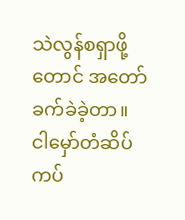သဲလွန်စရှာဖို့တောင် အတော်ခက်ခဲခဲ့တာ။ ငါမှော်တံဆိပ်ကပ်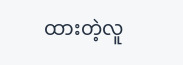ထားတဲ့လူ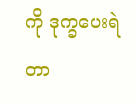ကို ဒုက္ခပေးရဲတာ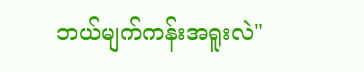ဘယ်မျက်ကန်းအရူးလဲ"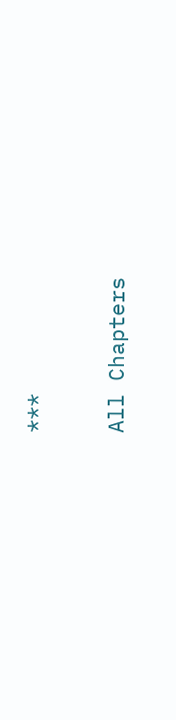***

All Chapters